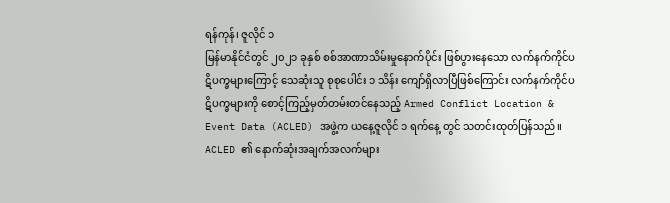ရန်ကုန်၊ ဇူလိုင် ၁
မြန်မာနိုင်ငံတွင် ၂၀၂၁ ခုနှစ် စစ်အာဏာသိမ်းမှုနောက်ပိုင်း ဖြစ်ပွားနေသော လက်နက်ကိုင်ပဋိပက္ခများကြောင့် သေဆုံးသူ စုစုပေါင်း ၁ သိန်း ကျော်ရှိလာပြီဖြစ်ကြောင်း လက်နက်ကိုင်ပဋိပက္ခများကို စောင့်ကြည့်မှတ်တမ်းတင်နေသည့် Armed Conflict Location & Event Data (ACLED) အဖွဲ့က ယနေ့ဇူလိုင် ၁ ရက်နေ့ တွင် သတင်းထုတ်ပြန်သည်။
ACLED ၏ နောက်ဆုံးအချက်အလက်များ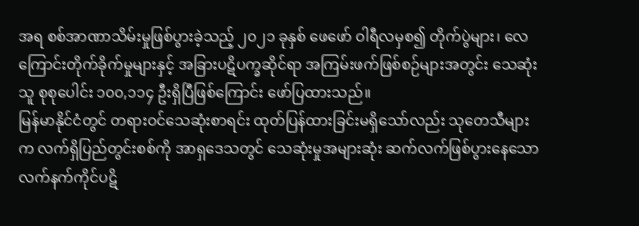အရ စစ်အာဏာသိမ်းမှုဖြစ်ပွားခဲ့သည့် ၂၀၂၁ ခုနှစ် ဖေဖော် ဝါရီလမှစ၍ တိုက်ပွဲများ၊ လေကြောင်းတိုက်ခိုက်မှုများနှင့် အခြားပဋိပက္ခဆိုင်ရာ အကြမ်းဖက်ဖြစ်စဉ်များအတွင်း သေဆုံးသူ စုစုပေါင်း ၁၀၀,၁၁၄ ဦးရှိပြီဖြစ်ကြောင်း ဖော်ပြထားသည်။
မြန်မာနိုင်ငံတွင် တရားဝင်သေဆုံးစာရင်း ထုတ်ပြန်ထားခြင်းမရှိသော်လည်း သုတေသီများက လက်ရှိပြည်တွင်းစစ်ကို အာရှဒေသတွင် သေဆုံးမှုအများဆုံး ဆက်လက်ဖြစ်ပွားနေသော လက်နက်ကိုင်ပဋိ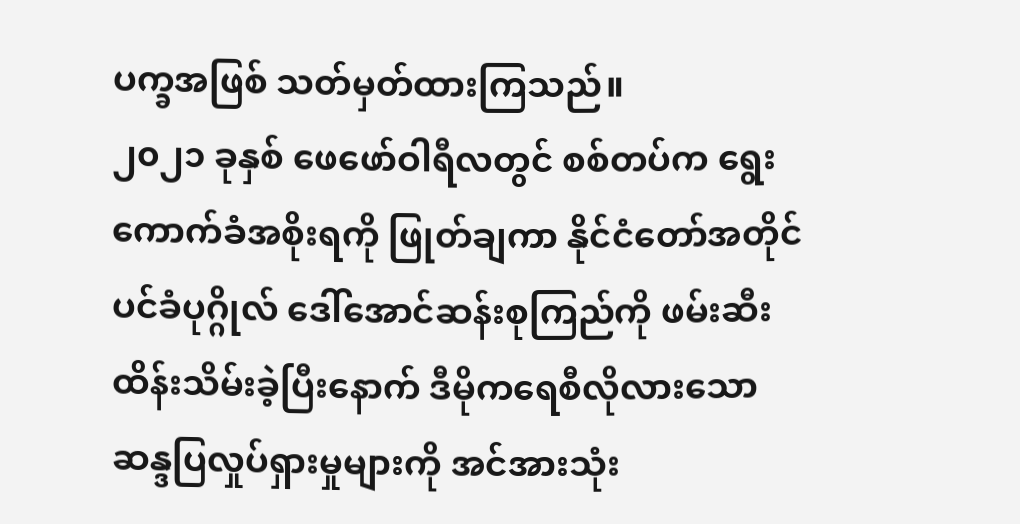ပက္ခအဖြစ် သတ်မှတ်ထားကြသည်။
၂၀၂၁ ခုနှစ် ဖေဖော်ဝါရီလတွင် စစ်တပ်က ရွေးကောက်ခံအစိုးရကို ဖြုတ်ချကာ နိုင်ငံတော်အတိုင်ပင်ခံပုဂ္ဂိုလ် ဒေါ်အောင်ဆန်းစုကြည်ကို ဖမ်းဆီးထိန်းသိမ်းခဲ့ပြီးနောက် ဒီမိုကရေစီလိုလားသော ဆန္ဒပြလှုပ်ရှားမှုများကို အင်အားသုံး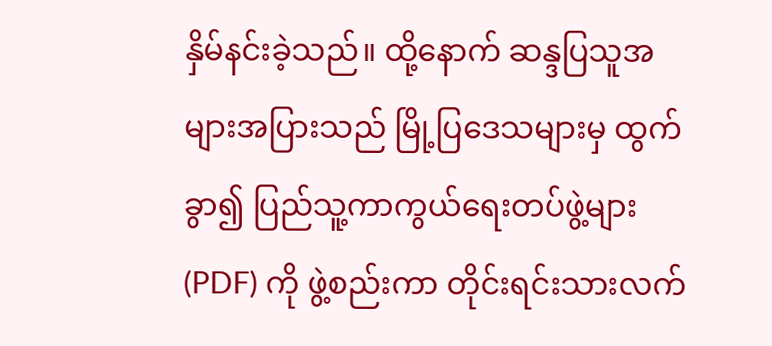နှိမ်နင်းခဲ့သည်။ ထို့နောက် ဆန္ဒပြသူအများအပြားသည် မြို့ပြဒေသများမှ ထွက်ခွာ၍ ပြည်သူ့ကာကွယ်ရေးတပ်ဖွဲ့များ (PDF) ကို ဖွဲ့စည်းကာ တိုင်းရင်းသားလက်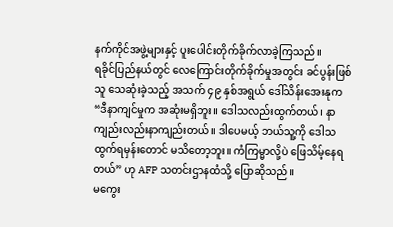နက်ကိုင်အဖွဲ့များနှင့် ပူးပေါင်းတိုက်ခိုက်လာခဲ့ကြသည်။
ရခိုင်ပြည်နယ်တွင် လေကြောင်းတိုက်ခိုက်မှုအတွင်း ခင်ပွန်းဖြစ်သူ သေဆုံးခဲ့သည့် အသက် ၄၉ နှစ်အရွယ် ဒေါ်သိန်းအေးနုက “ဒီနာကျင်မှုက အဆုံးမရှိဘူး။ ဒေါသလည်းထွက်တယ်၊ နာကျည်းလည်းနာကျည်းတယ်။ ဒါပေမယ့် ဘယ်သူ့ကို ဒေါသထွက်ရမှန်းတောင် မသိတော့ဘူး။ ကံကြမ္မာလို့ပဲ ဖြေသိမ့်နေရတယ်” ဟု AFP သတင်းဌာနထံသို့ ပြောဆိုသည်။
မကွေး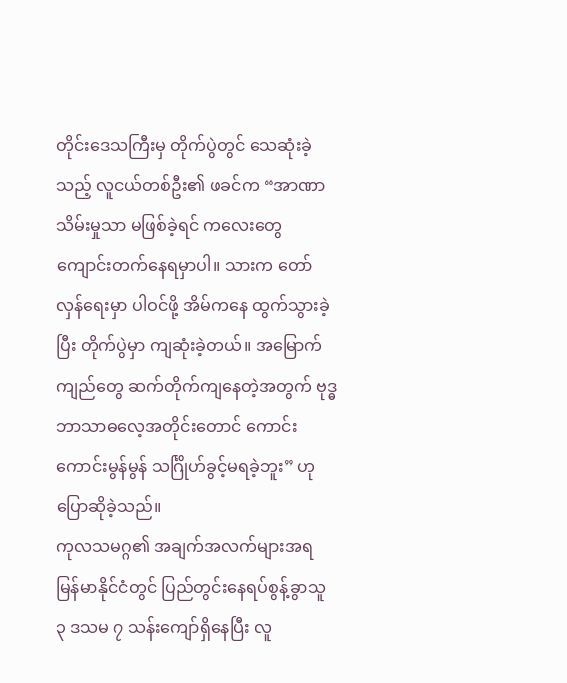တိုင်းဒေသကြီးမှ တိုက်ပွဲတွင် သေဆုံးခဲ့သည့် လူငယ်တစ်ဦး၏ ဖခင်က “အာဏာသိမ်းမှုသာ မဖြစ်ခဲ့ရင် ကလေးတွေ ကျောင်းတက်နေရမှာပါ။ သားက တော်လှန်ရေးမှာ ပါဝင်ဖို့ အိမ်ကနေ ထွက်သွားခဲ့ပြီး တိုက်ပွဲမှာ ကျဆုံးခဲ့တယ်။ အမြောက်ကျည်တွေ ဆက်တိုက်ကျနေတဲ့အတွက် ဗုဒ္ဓဘာသာဓလေ့အတိုင်းတောင် ကောင်းကောင်းမွန်မွန် သင်္ဂြိုဟ်ခွင့်မရခဲ့ဘူး” ဟု ပြောဆိုခဲ့သည်။
ကုလသမဂ္ဂ၏ အချက်အလက်များအရ မြန်မာနိုင်ငံတွင် ပြည်တွင်းနေရပ်စွန့်ခွာသူ ၃ ဒသမ ၇ သန်းကျော်ရှိနေပြီး လူ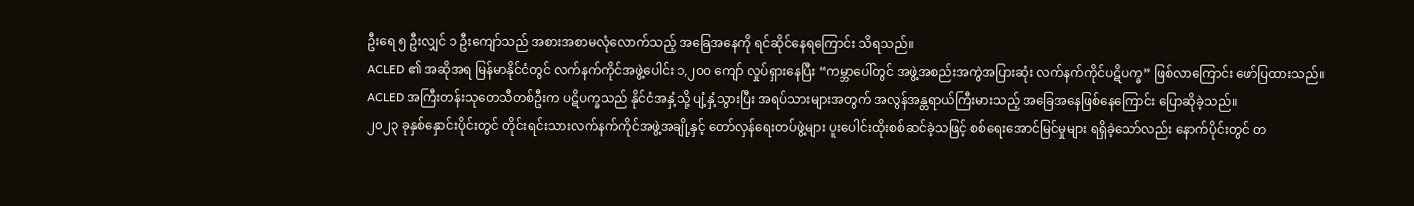ဦးရေ ၅ ဦးလျှင် ၁ ဦးကျော်သည် အစားအစာမလုံလောက်သည့် အခြေအနေကို ရင်ဆိုင်နေရကြောင်း သိရသည်။
ACLED ၏ အဆိုအရ မြန်မာနိုင်ငံတွင် လက်နက်ကိုင်အဖွဲ့ပေါင်း ၁,၂၀၀ ကျော် လှုပ်ရှားနေပြီး “ကမ္ဘာပေါ်တွင် အဖွဲ့အစည်းအကွဲအပြားဆုံး လက်နက်ကိုင်ပဋိပက္ခ” ဖြစ်လာကြောင်း ဖော်ပြထားသည်။
ACLED အကြီးတန်းသုတေသီတစ်ဦးက ပဋိပက္ခသည် နိုင်ငံအနှံ့သို့ ပျံ့နှံ့သွားပြီး အရပ်သားများအတွက် အလွန်အန္တရာယ်ကြီးမားသည့် အခြေအနေဖြစ်နေကြောင်း ပြောဆိုခဲ့သည်။
၂၀၂၃ ခုနှစ်နှောင်းပိုင်းတွင် တိုင်းရင်းသားလက်နက်ကိုင်အဖွဲ့အချို့နှင့် တော်လှန်ရေးတပ်ဖွဲ့များ ပူးပေါင်းထိုးစစ်ဆင်ခဲ့သဖြင့် စစ်ရေးအောင်မြင်မှုများ ရရှိခဲ့သော်လည်း နောက်ပိုင်းတွင် တ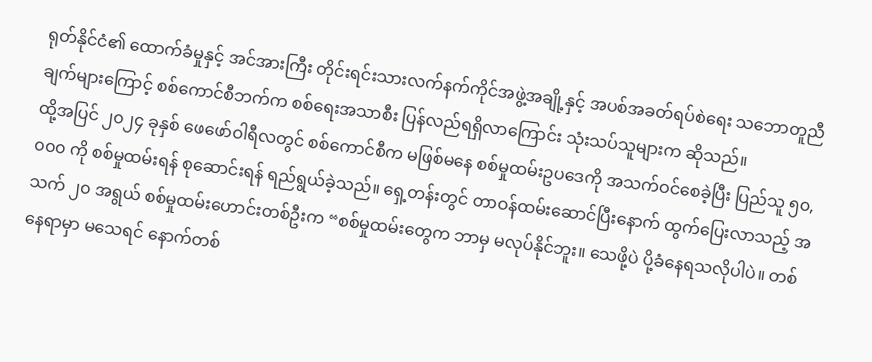ရုတ်နိုင်ငံ၏ ထောက်ခံမှုနှင့် အင်အားကြီး တိုင်းရင်းသားလက်နက်ကိုင်အဖွဲ့အချို့နှင့် အပစ်အခတ်ရပ်စဲရေး သဘောတူညီချက်များကြောင့် စစ်ကောင်စီဘက်က စစ်ရေးအသာစီး ပြန်လည်ရရှိလာကြောင်း သုံးသပ်သူများက ဆိုသည်။
ထို့အပြင် ၂၀၂၄ ခုနှစ် ဖေဖော်ဝါရီလတွင် စစ်ကောင်စီက မဖြစ်မနေ စစ်မှုထမ်းဥပဒေကို အသက်ဝင်စေခဲ့ပြီး ပြည်သူ ၅၀,၀၀၀ ကို စစ်မှုထမ်းရန် စုဆောင်းရန် ရည်ရွယ်ခဲ့သည်။ ရှေ့တန်းတွင် တာဝန်ထမ်းဆောင်ပြီးနောက် ထွက်ပြေးလာသည့် အသက် ၂၀ အရွယ် စစ်မှုထမ်းဟောင်းတစ်ဦးက “စစ်မှုထမ်းတွေက ဘာမှ မလုပ်နိုင်ဘူး။ သေဖို့ပဲ ပို့ခံနေရသလိုပါပဲ။ တစ်နေရာမှာ မသေရင် နောက်တစ်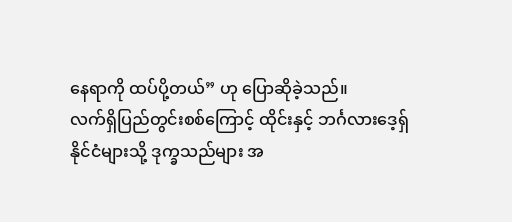နေရာကို ထပ်ပို့တယ်” ဟု ပြောဆိုခဲ့သည်။
လက်ရှိပြည်တွင်းစစ်ကြောင့် ထိုင်းနှင့် ဘင်္ဂလားဒေ့ရှ်နိုင်ငံများသို့ ဒုက္ခသည်များ အ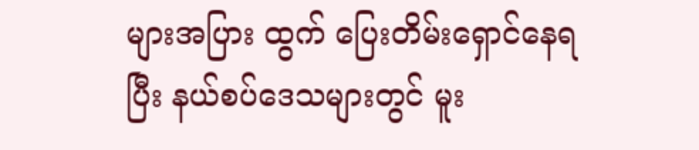များအပြား ထွက် ပြေးတိမ်းရှောင်နေရပြီး နယ်စပ်ဒေသများတွင် မူး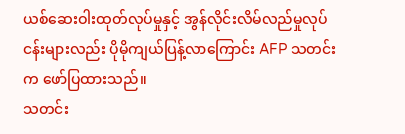ယစ်ဆေးဝါးထုတ်လုပ်မှုနှင့် အွန်လိုင်းလိမ်လည်မှုလုပ်ငန်းများလည်း ပိုမိုကျယ်ပြန့်လာကြောင်း AFP သတင်းက ဖော်ပြထားသည်။
သတင်း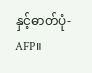နှင့်ဓာတ်ပုံ-AFP။